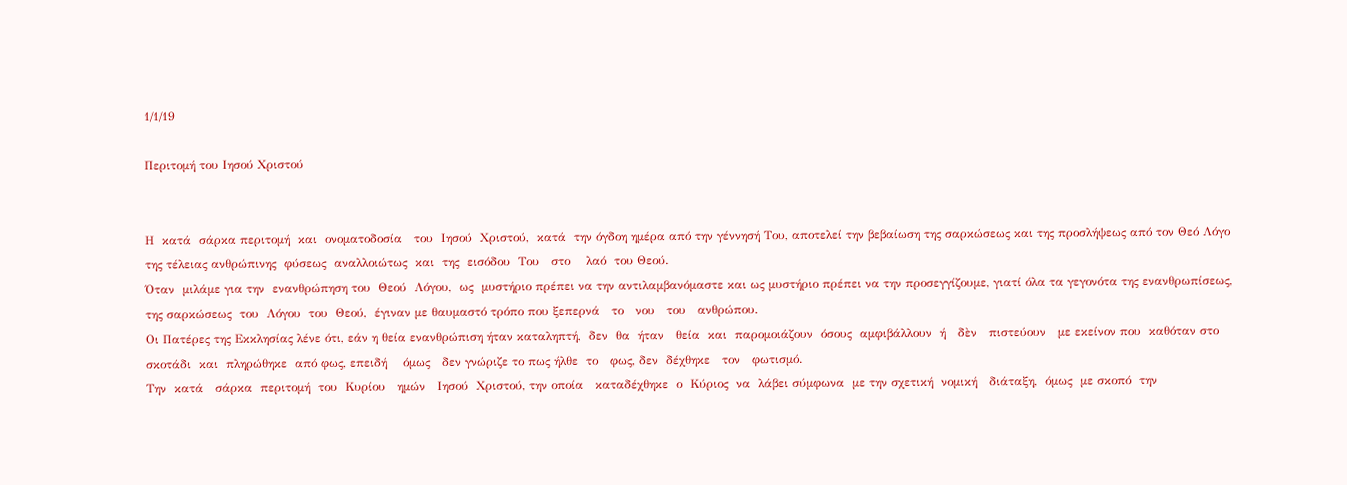1/1/19

Περιτομή του Ιησού Χριστού


Η  κατά  σάρκα περιτομή  και  ονοματοδοσία   του  Ιησού  Χριστού,  κατά  την όγδοη ημέρα από την γέννησή Του, αποτελεί την βεβαίωση της σαρκώσεως και της προσλήψεως από τον Θεό Λόγο της τέλειας ανθρώπινης  φύσεως  αναλλοιώτως  και  της  εισόδου  Του   στο    λαό  του Θεού.
Όταν  μιλάμε για την  ενανθρώπηση του  Θεού  Λόγου,  ως  μυστήριο πρέπει να την αντιλαμβανόμαστε και ως μυστήριο πρέπει να την προσεγγίζουμε, γιατί όλα τα γεγονότα της ενανθρωπίσεως, της σαρκώσεως  του  Λόγου  του  Θεού,  έγιναν με θαυμαστό τρόπο που ξεπερνά   το   νου   του   ανθρώπου.
Οι Πατέρες της Εκκλησίας λένε ότι, εάν η θεία ενανθρώπιση ήταν καταληπτή,  δεν  θα  ήταν   θεία  και  παρομοιάζουν  όσους  αμφιβάλλουν  ή   δὲν   πιστεύουν   με εκείνον που  καθόταν στο  σκοτάδι  και  πληρώθηκε  από φως, επειδή    όμως   δεν γνώριζε το πως ήλθε  το   φως, δεν  δέχθηκε   τον   φωτισμό.
Την  κατά   σάρκα  περιτομή  του  Κυρίου   ημών   Ιησού  Χριστού, την οποία   καταδέχθηκε  ο  Κύριος  να  λάβει σύμφωνα  με την σχετική  νομική   διάταξη,  όμως  με σκοπό  την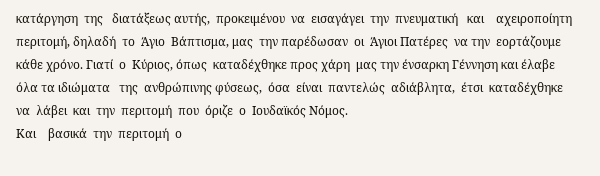κατάργηση  της   διατάξεως αυτής,  προκειμένου  να  εισαγάγει  την  πνευματική   και    αχειροποίητη  περιτομή, δηλαδή  το  Άγιο  Βάπτισμα, μας  την παρέδωσαν  οι  Άγιοι Πατέρες  να την  εορτάζουμε κάθε χρόνο. Γιατί  ο  Κύριος, όπως  καταδέχθηκε προς χάρη  μας την ένσαρκη Γέννηση και έλαβε όλα τα ιδιώματα   της  ανθρώπινης φύσεως,  όσα  είναι  παντελώς  αδιάβλητα,  έτσι  καταδέχθηκε να  λάβει  και  την  περιτομή  που  όριζε  ο  Ιουδαϊκός Νόμος.
Και    βασικά  την  περιτομή  ο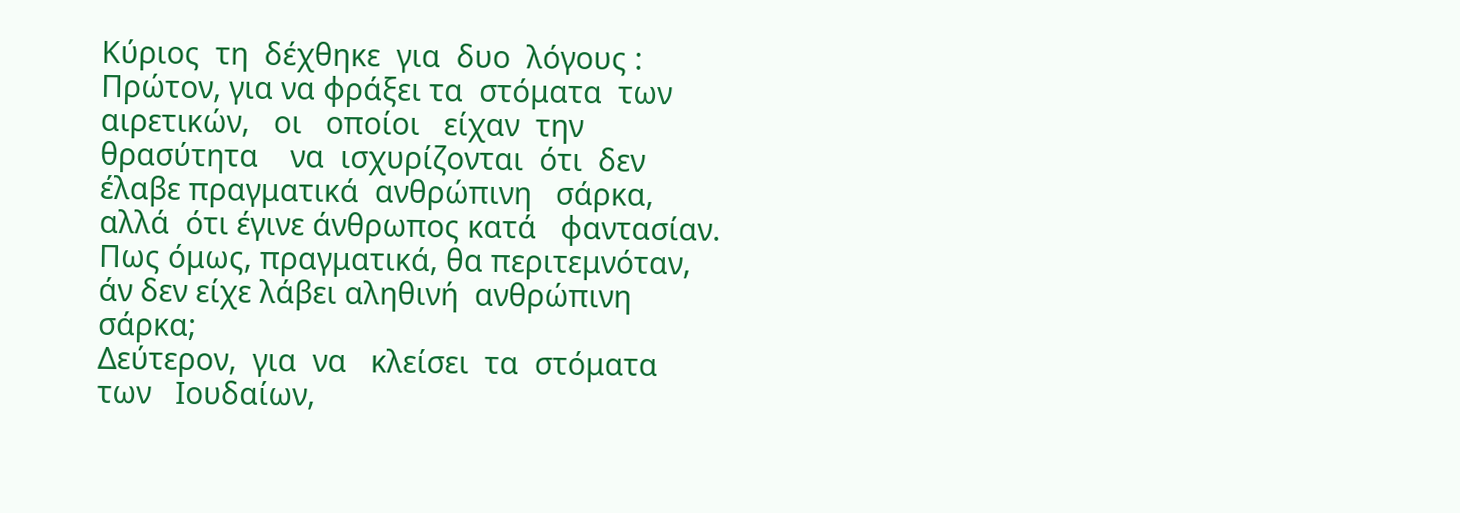Κύριος  τη  δέχθηκε  για  δυο  λόγους :
Πρώτον, για να φράξει τα  στόματα  των αιρετικών,   οι   οποίοι   είχαν  την  θρασύτητα    να  ισχυρίζονται  ότι  δεν  έλαβε πραγματικά  ανθρώπινη   σάρκα,  αλλά  ότι έγινε άνθρωπος κατά   φαντασίαν.   Πως όμως, πραγματικά, θα περιτεμνόταν, άν δεν είχε λάβει αληθινή  ανθρώπινη   σάρκα;
Δεύτερον,  για  να   κλείσει  τα  στόματα   των   Ιουδαίων,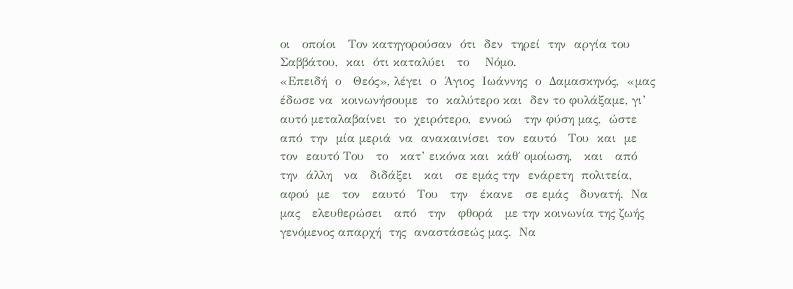οι   οποίοι   Τον κατηγορούσαν  ότι  δεν  τηρεί  την  αργία του  Σαββάτου,  και  ότι καταλύει   το    Νόμο.
«Επειδή  ο   Θεός», λέγει  ο  Άγιος  Ιωάννης  ο  Δαμασκηνός,  «μας  έδωσε να  κοινωνήσουμε  το  καλύτερο και  δεν το φυλάξαμε, γι’ αυτό μεταλαβαίνει  το  χειρότερο,  εννοώ   την φύση μας,  ώστε  από  την  μία μεριά  να  ανακαινίσει  τον  εαυτό   Του  και  με  τον  εαυτό Του   το   κατ’ εικόνα και  κάθ΄ ομοίωση,   και   από    την  άλλη   να   διδάξει   και   σε εμάς την  ενάρετη  πολιτεία,  αφού  με   τον   εαυτό   Του   την   έκανε   σε εμάς   δυνατή.  Να   μας   ελευθερώσει   από   την   φθορά   με την κοινωνία της ζωής γενόμενος απαρχή  της  αναστάσεώς μας.  Να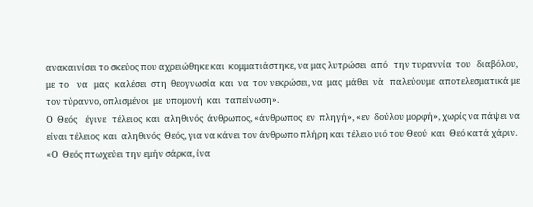ανακαινίσει το σκεύος που αχρειώθηκε και  κομματιάστηκε, να μας λυτρώσει  από   την τυραννία  του   διαβόλου,  με  το    να   μας   καλέσει  στη  θεογνωσία  και  να  τον νεκρώσει, να  μας  μάθει  νὰ   παλεύουμε  αποτελεσματικά με τον τύραννο, οπλισμένοι  με  υπομονή  και  ταπείνωση».
Ο  Θεός    έγινε   τέλειος  και  αληθινός  άνθρωπος, «άνθρωπος  εν  πληγή», «εν  δούλου μορφή», χωρίς να πάψει να είναι τέλειος  και  αληθινός  Θεός, για να κάνει τον άνθρωπο πλήρη και τέλειο υιό του Θεού  και  Θεό κατά χάριν. «Ο  Θεός πτωχεύει την εμήν σάρκα, ίνα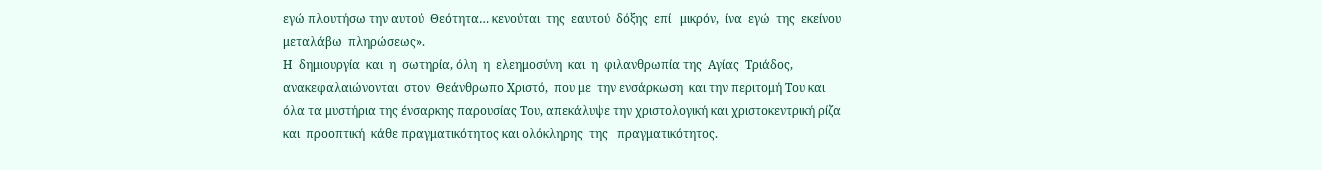εγώ πλουτήσω την αυτού  Θεότητα… κενούται  της  εαυτού  δόξης  επί   μικρόν,  ίνα  εγώ  της  εκείνου  μεταλάβω  πληρώσεως».
Η  δημιουργία  και  η  σωτηρία, όλη  η  ελεημοσύνη  και  η  φιλανθρωπία της  Αγίας  Τριάδος, ανακεφαλαιώνονται  στον  Θεάνθρωπο Χριστό,  που με  την ενσάρκωση  και την περιτομή Του και  όλα τα μυστήρια της ένσαρκης παρουσίας Του, απεκάλυψε την χριστολογική και χριστοκεντρική ρίζα  και  προοπτική  κάθε πραγματικότητος και ολόκληρης  της   πραγματικότητος.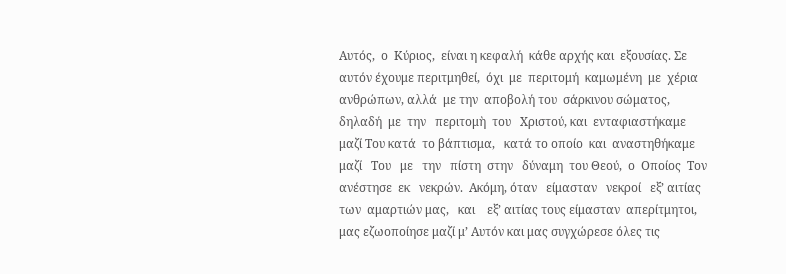Αυτός,  ο  Κύριος,  είναι η κεφαλή  κάθε αρχής και  εξουσίας. Σε αυτόν έχουμε περιτμηθεί,  όχι  με  περιτομή  καμωμένη  με  χέρια   ανθρώπων, αλλά  με την  αποβολή του  σάρκινου σώματος,  δηλαδή  με  την   περιτομὴ  του   Χριστού, και  ενταφιαστήκαμε μαζί Του κατά  το βάπτισμα,   κατά το οποίο  και  αναστηθήκαμε  μαζί   Του   με   την   πίστη  στην   δύναμη  του Θεού,  ο  Οποίος  Τον ανέστησε  εκ   νεκρών.  Ακόμη, όταν   είμασταν   νεκροί   εξ’ αιτίας    των  αμαρτιών μας,   και    εξ’ αιτίας τους είμασταν  απερίτμητοι, μας εζωοποίησε μαζί μ’ Αυτόν και μας συγχώρεσε όλες τις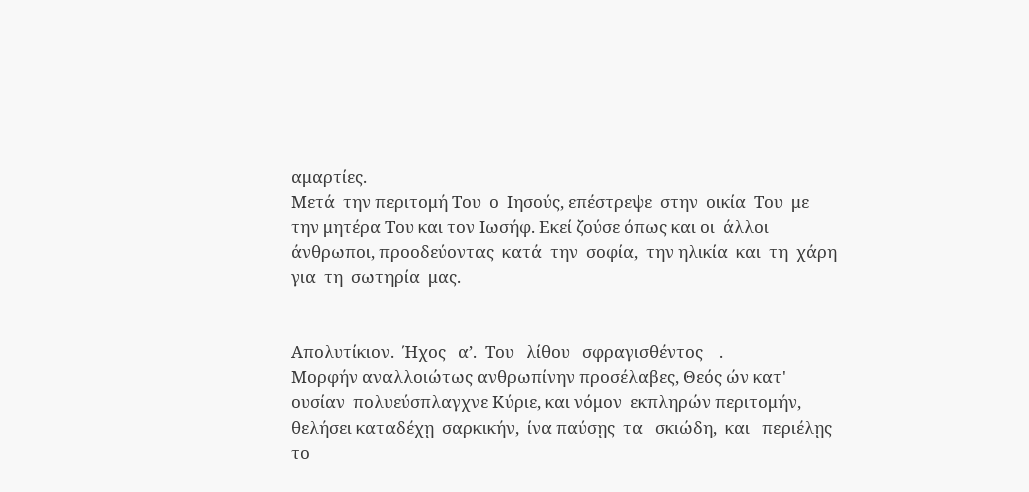αμαρτίες.
Μετά  την περιτομή Του  ο  Ιησούς, επέστρεψε  στην  οικία  Του  με  την μητέρα Του και τον Ιωσήφ. Εκεί ζούσε όπως και οι  άλλοι   άνθρωποι, προοδεύοντας  κατά  την  σοφία,  την ηλικία  και  τη  χάρη για  τη  σωτηρία  μας.


Απολυτίκιον.  Ήχος   α’.  Του   λίθου   σφραγισθέντος    .
Μορφήν αναλλοιώτως ανθρωπίνην προσέλαβες, Θεός ών κατ' ουσίαν  πολυεύσπλαγχνε Κύριε, και νόμον  εκπληρών περιτομήν, θελήσει καταδέχῃ  σαρκικήν,  ίνα παύσῃς  τα   σκιώδη,  και   περιέλῃς   το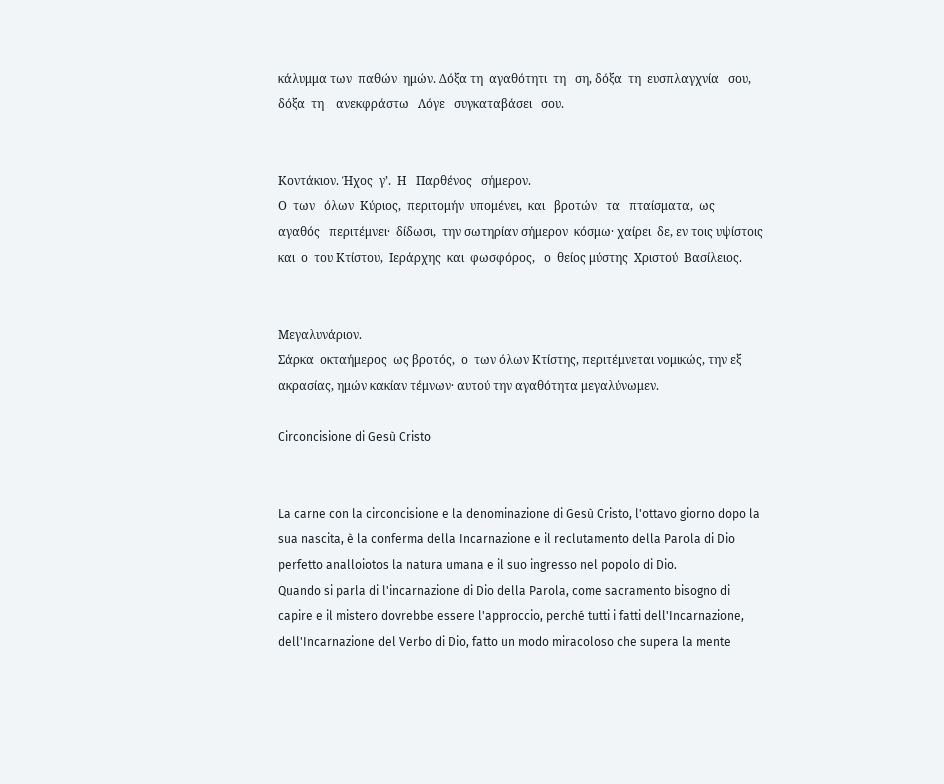κάλυμμα των  παθών  ημών. Δόξα τη  αγαθότητι  τη   ση, δόξα  τη  ευσπλαγχνία   σου,   δόξα  τη    ανεκφράστω   Λόγε   συγκαταβάσει   σου.


Κοντάκιον. Ήχος  γ’.  Η   Παρθένος   σήμερον.
Ο  των   όλων  Κύριος,  περιτομήν  υπομένει,  και   βροτών   τα   πταίσματα,  ως   αγαθός   περιτέμνει·  δίδωσι,  την σωτηρίαν σήμερον  κόσμω· χαίρει  δε, εν τοις υψίστοις και  ο  του Κτίστου,  Ιεράρχης  και  φωσφόρος,   ο  θείος μύστης  Χριστού  Βασίλειος.


Μεγαλυνάριον.
Σάρκα  οκταήμερος  ως βροτός,  ο  των όλων Κτίστης, περιτέμνεται νομικώς, την εξ ακρασίας, ημών κακίαν τέμνων· αυτού την αγαθότητα μεγαλύνωμεν.

Circoncisione di Gesù Cristo


La carne con la circoncisione e la denominazione di Gesù Cristo, l'ottavo giorno dopo la sua nascita, è la conferma della Incarnazione e il reclutamento della Parola di Dio perfetto analloiotos la natura umana e il suo ingresso nel popolo di Dio.
Quando si parla di l'incarnazione di Dio della Parola, come sacramento bisogno di capire e il mistero dovrebbe essere l'approccio, perché tutti i fatti dell'Incarnazione, dell'Incarnazione del Verbo di Dio, fatto un modo miracoloso che supera la mente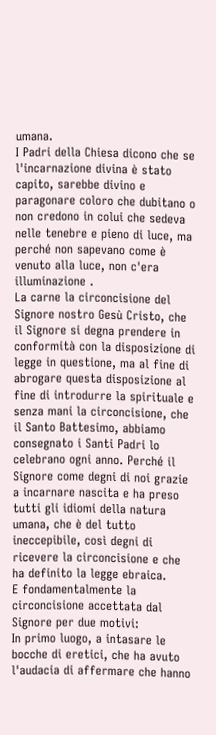umana.
I Padri della Chiesa dicono che se l'incarnazione divina è stato capito, sarebbe divino e paragonare coloro che dubitano o non credono in colui che sedeva nelle tenebre e pieno di luce, ma perché non sapevano come è venuto alla luce, non c'era illuminazione .
La carne la circoncisione del Signore nostro Gesù Cristo, che il Signore si degna prendere in conformità con la disposizione di legge in questione, ma al fine di abrogare questa disposizione al fine di introdurre la spirituale e senza mani la circoncisione, che il Santo Battesimo, abbiamo consegnato i Santi Padri lo celebrano ogni anno. Perché il Signore come degni di noi grazie a incarnare nascita e ha preso tutti gli idiomi della natura umana, che è del tutto ineccepibile, così degni di ricevere la circoncisione e che ha definito la legge ebraica.
E fondamentalmente la circoncisione accettata dal Signore per due motivi:
In primo luogo, a intasare le bocche di eretici, che ha avuto l'audacia di affermare che hanno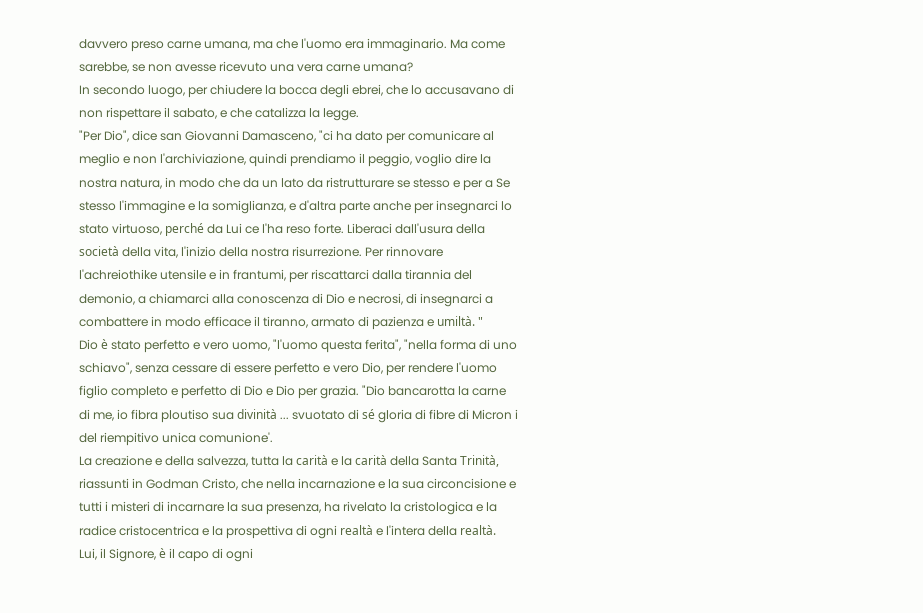davvero preso carne umana, ma che l'uomo era immaginario. Ma come sarebbe, se non avesse ricevuto una vera carne umana?
In secondo luogo, per chiudere la bocca degli ebrei, che lo accusavano di non rispettare il sabato, e che catalizza la legge.
"Per Dio", dice san Giovanni Damasceno, "ci ha dato per comunicare al meglio e non l'archiviazione, quindi prendiamo il peggio, voglio dire la nostra natura, in modo che da un lato da ristrutturare se stesso e per a Se stesso l'immagine e la somiglianza, e d'altra parte anche per insegnarci lo stato virtuoso, perché da Lui ce l'ha reso forte. Liberaci dall'usura della società della vita, l'inizio della nostra risurrezione. Per rinnovare l'achreiothike utensile e in frantumi, per riscattarci dalla tirannia del demonio, a chiamarci alla conoscenza di Dio e necrosi, di insegnarci a combattere in modo efficace il tiranno, armato di pazienza e umiltà. "
Dio è stato perfetto e vero uomo, "l'uomo questa ferita", "nella forma di uno schiavo", senza cessare di essere perfetto e vero Dio, per rendere l'uomo figlio completo e perfetto di Dio e Dio per grazia. "Dio bancarotta la carne di me, io fibra ploutiso sua divinità ... svuotato di sé gloria di fibre di Micron i del riempitivo unica comunione'.
La creazione e della salvezza, tutta la carità e la carità della Santa Trinità, riassunti in Godman Cristo, che nella incarnazione e la sua circoncisione e tutti i misteri di incarnare la sua presenza, ha rivelato la cristologica e la radice cristocentrica e la prospettiva di ogni realtà e l'intera della realtà.
Lui, il Signore, è il capo di ogni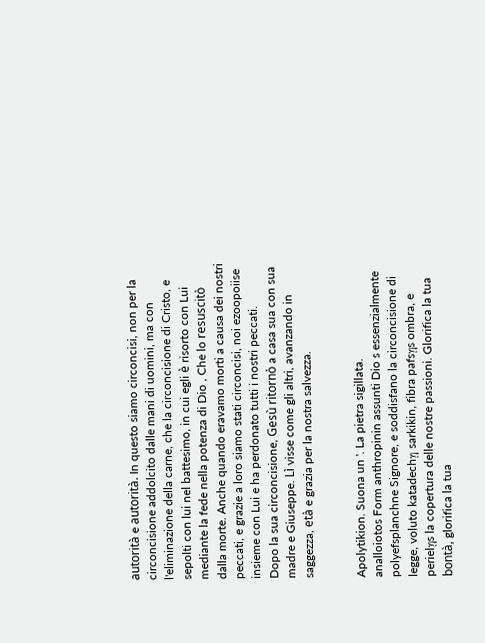autorità e autorità. In questo siamo circoncisi, non per la circoncisione addolcito dalle mani di uomini, ma con l'eliminazione della carne, che la circoncisione di Cristo, e sepolti con lui nel battesimo, in cui egli è risorto con Lui mediante la fede nella potenza di Dio , Che lo resuscitò dalla morte. Anche quando eravamo morti a causa dei nostri peccati, e grazie a loro siamo stati circoncisi, noi ezoopoiise insieme con Lui e ha perdonato tutti i nostri peccati.
Dopo la sua circoncisione, Gesù ritornò a casa sua con sua madre e Giuseppe. Lì visse come gli altri, avanzando in saggezza, età e grazia per la nostra salvezza.


Apolytikion. Suona un '. La pietra sigillata.
analloiotos Form anthropinin assunti Dio s essenzialmente polyefsplanchne Signore, e soddisfano la circoncisione di legge, voluto katadechῃ sarkikin, fibra pafsῃs ombra, e perielῃs la copertura delle nostre passioni. Glorifica la tua bontà, glorifica la tua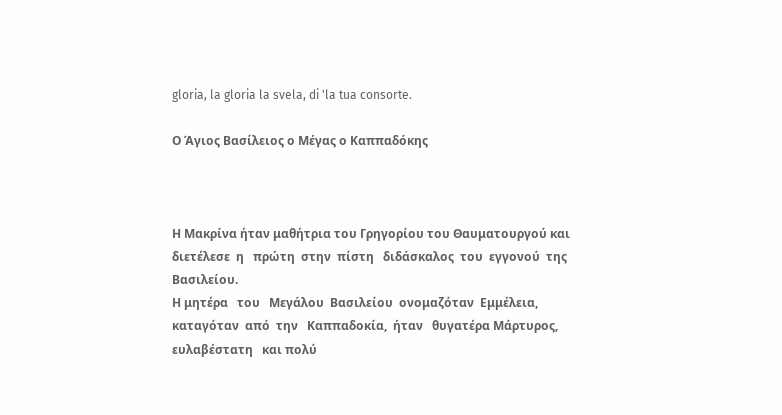gloria, la gloria la svela, di 'la tua consorte.

Ο Άγιος Βασίλειος ο Μέγας ο Καππαδόκης



Η Μακρίνα ήταν μαθήτρια του Γρηγορίου του Θαυματουργού και διετέλεσε  η   πρώτη  στην  πίστη   διδάσκαλος  του  εγγονού  της Βασιλείου.
Η μητέρα   του   Μεγάλου  Βασιλείου  ονομαζόταν  Εμμέλεια,  καταγόταν  από  την   Καππαδοκία,  ήταν   θυγατέρα Μάρτυρος, ευλαβέστατη   και πολύ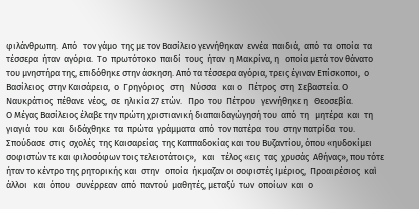φιλάνθρωπη.  Από   τον γάμο  της με τον Βασίλειο γεννήθηκαν  εννέα  παιδιά,  από  τα  οποία  τα  τέσσερα  ήταν  αγόρια.  Το  πρωτότοκο  παιδί  τους  ήταν  η Μακρίνα, η   οποία μετά τον θάνατο του μνηστήρα της, επιδόθηκε στην άσκηση. Από τα τέσσερα αγόρια, τρεις έγιναν Επίσκοποι,  ο  Βασίλειος  στην Καισάρεια,  ο  Γρηγόριος   στη   Νύσσα   και ο   Πέτρος  στη  Σεβαστεία. Ο   Ναυκράτιος  πέθανε  νέος,  σε  ηλικία 27 ετών.   Προ  του  Πέτρου   γεννήθηκε η   Θεοσεβία.
Ο Μέγας Βασίλειος έλαβε την πρώτη χριστιανική διαπαιδαγώγησή του  από  τη   μητέρα  και  τη  γιαγιά  του  και  διδάχθηκε  τα  πρώτα  γράμματα  από  τον πατέρα  του  στην πατρίδα  του.  Σπούδασε  στις  σχολές  της Καισαρείας  της Καππαδοκίας και του Βυζαντίου, όπου «ηυδοκίμει σοφιστών τε και φιλοσόφων τοις τελειοτάτοις»,   και   τέλος «εις  τας  χρυσάς  Αθήνας», που τότε ήταν το κέντρο της ρητορικής και  στην   οποία  ήκμαζαν οι σοφιστές Ιμέριος,  Προαιρέσιος  καὶ   άλλοι   και  όπου   συνέρρεαν  από  παντού  μαθητές, μεταξύ  των  οποίων  και  ο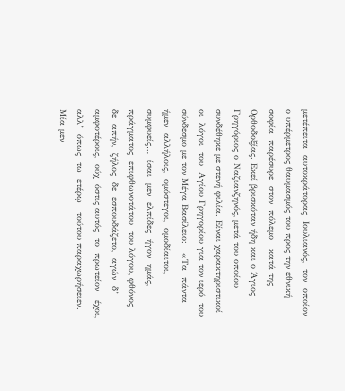μετέπειτα  αυτοκράτορας  Ιουλιανός,  τον  οποίον  ο υπέρμετρος θαυμασμός του προς την εθνική   σοφία  παρέσυρε  στον  πόλεμο   κατά της Ορθοδοξίας. Εκεί βρισκόταν ήδη και ο Άγιος Γρηγόριος ο Ναζιανζηνός, μετά του οποίου συνδέθηκε με στενή φιλία. Είναι χαρακτηριστικοί  οι  λόγοι  του  Αγίου Γρηγορίου για τον ιερό  του  σύνδεσμο με τον Μέγα Βασίλειο:   «Τα  πάντα  ήμεν  αλλήλοις,  ομόστεγοι,  ομοδίαιτοι, συμφυείς…  ίσαι  μεν  ελπίδες  ήγον  ημάς, πράγματος  επιφθωνοτάτου  του λόγου, φθόνος  δε  απήν,  ζήλος  δε  εσπουδάζετο,  αγών  δ’ αμφοτέροις,  ούχ  όστις αυτός  το  πρωτείον   έχοι, αλλ’  όπως  τω  ετέρῳ   τούτου παραχωρήσειεν. Μία μεν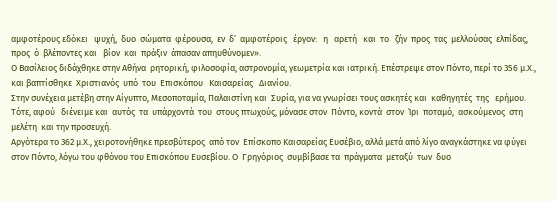αμφοτέρους εδόκει   ψυχή,  δυο  σώματα  φέρουσα,  εν  δ’  αμφοτέροις   έργον:   η   αρετή   και  το   ζήν  προς  τας  μελλούσας  ελπίδας,  προς  ό  βλέποντες και   βίον  και  πράξιν  άπασαν απηυθύνομεν».
Ο Βασίλειος διδάχθηκε στην Αθήνα  ρητορική, φιλοσοφία, αστρονομία, γεωμετρία και ιατρική. Επέστρεψε στον Πόντο, περί το 356 μ.Χ., και βαπτίσθηκε  Χριστιανός  υπό  του  Επισκόπου   Καισαρείας   Διανίου.
Στην συνέχεια μετέβη στην Αίγυπτο, Μεσοποταμία, Παλαιστίνη και  Συρία, για να γνωρίσει τους ασκητές και  καθηγητές  της   ερήμου.  Τότε, αφού   διένειμε και  αυτός  τα  υπάρχοντά  του  στους πτωχούς, μόνασε στον  Πόντο, κοντά  στον  Ίρι  ποταμό,  ασκούμενος  στη μελέτη  και την προσευχή.
Αργότερα το 362 μ.Χ., χειροτονήθηκε πρεσβύτερος  από τον  Επίσκοπο Καισαρείας Ευσέβιο, αλλά μετά από λίγο αναγκάστηκε να φύγει στον Πόντο, λόγω του φθόνου του Επισκόπου Ευσεβίου. Ο  Γρηγόριος  συμβίβασε τα  πράγματα  μεταξύ  των  δυο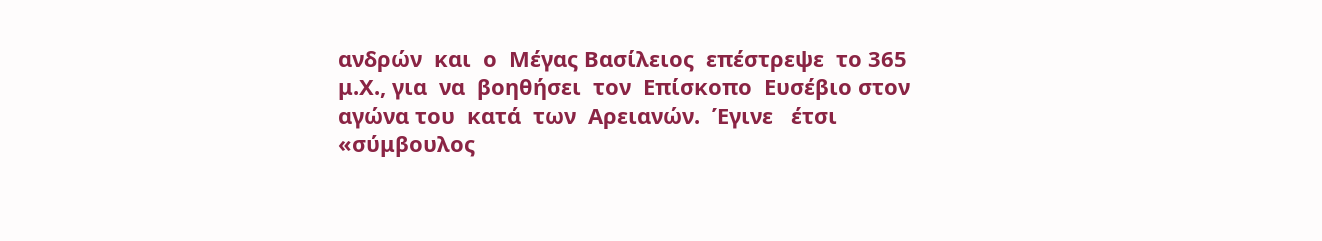ανδρών  και  ο  Μέγας Βασίλειος  επέστρεψε  το 365  μ.Χ., για  να  βοηθήσει  τον  Επίσκοπο  Ευσέβιο στον  αγώνα του  κατά  των  Αρειανών.  Έγινε   έτσι   «σύμβουλος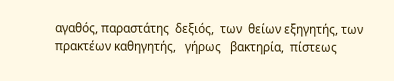αγαθός, παραστάτης  δεξιός,  των  θείων εξηγητής, των πρακτέων καθηγητής,   γήρως   βακτηρία,  πίστεως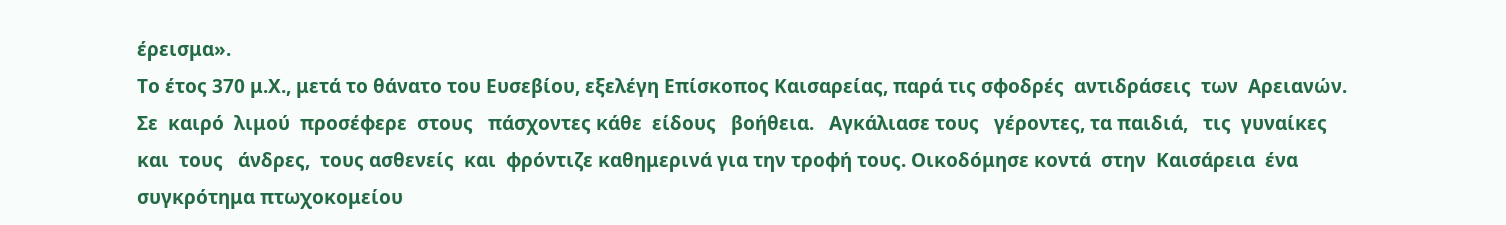έρεισμα».
Το έτος 370 μ.Χ., μετά το θάνατο του Ευσεβίου, εξελέγη Επίσκοπος Καισαρείας, παρά τις σφοδρές  αντιδράσεις  των  Αρειανών.  Σε  καιρό  λιμού  προσέφερε  στους   πάσχοντες κάθε  είδους   βοήθεια.   Αγκάλιασε τους   γέροντες, τα παιδιά,   τις  γυναίκες  και  τους   άνδρες,  τους ασθενείς  και  φρόντιζε καθημερινά για την τροφή τους. Οικοδόμησε κοντά  στην  Καισάρεια  ένα   συγκρότημα πτωχοκομείου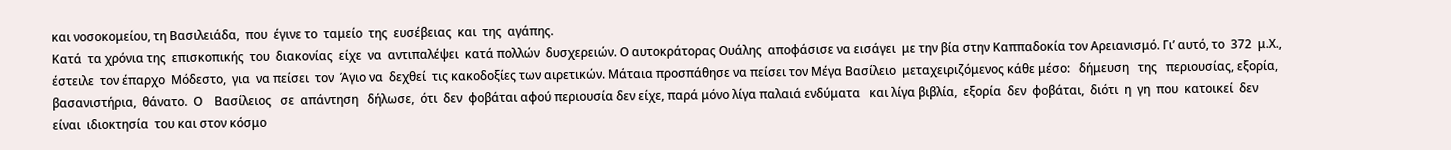και νοσοκομείου, τη Βασιλειάδα,  που  έγινε το  ταμείο  της  ευσέβειας  και  της  αγάπης.
Κατά  τα χρόνια της  επισκοπικής  του  διακονίας  είχε  να  αντιπαλέψει  κατά πολλών  δυσχερειών. Ο αυτοκράτορας Ουάλης  αποφάσισε να εισάγει  με την βία στην Καππαδοκία τον Αρειανισμό. Γι’ αυτό, το  372  μ.Χ., έστειλε  τον έπαρχο  Μόδεστο,  για  να πείσει  τον  Άγιο να  δεχθεί  τις κακοδοξίες των αιρετικών. Μάταια προσπάθησε να πείσει τον Μέγα Βασίλειο  μεταχειριζόμενος κάθε μέσο:   δήμευση   της   περιουσίας, εξορία, βασανιστήρια,  θάνατο.  Ο    Βασίλειος   σε  απάντηση   δήλωσε,  ότι  δεν  φοβάται αφού περιουσία δεν είχε, παρά μόνο λίγα παλαιά ενδύματα   και λίγα βιβλία,  εξορία  δεν  φοβάται,  διότι  η  γη  που  κατοικεί  δεν  είναι  ιδιοκτησία  του και στον κόσμο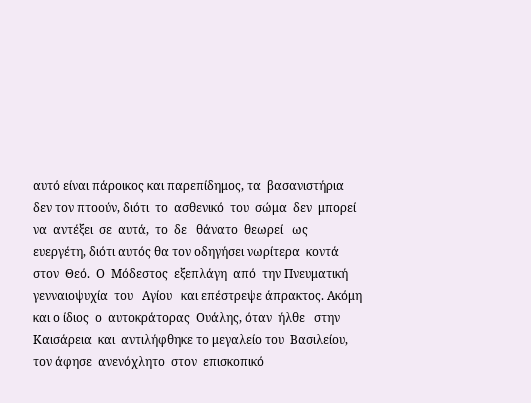αυτό είναι πάροικος και παρεπίδημος, τα  βασανιστήρια  δεν τον πτοούν, διότι  το  ασθενικό  του  σώμα  δεν  μπορεί  να  αντέξει  σε  αυτά,  το  δε   θάνατο  θεωρεί   ως ευεργέτη, διότι αυτός θα τον οδηγήσει νωρίτερα  κοντά  στον  Θεό.  Ο  Μόδεστος  εξεπλάγη  από  την Πνευματική  γενναιοψυχία  του   Αγίου   και επέστρεψε άπρακτος. Ακόμη και ο ίδιος  ο  αυτοκράτορας  Ουάλης, όταν  ήλθε   στην Καισάρεια  και  αντιλήφθηκε το μεγαλείο του  Βασιλείου, τον άφησε  ανενόχλητο  στον  επισκοπικό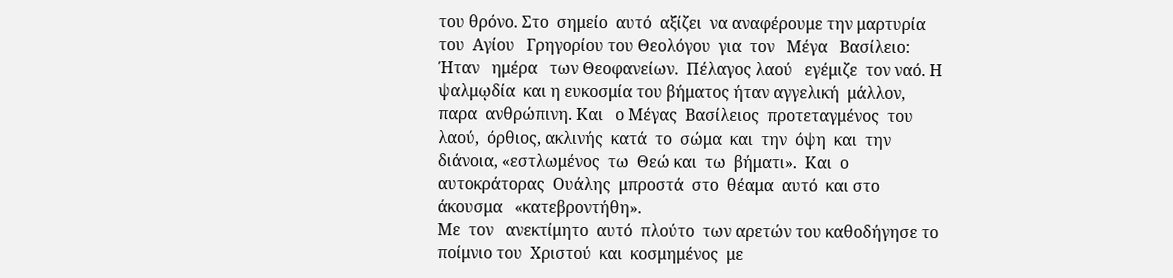του θρόνο. Στο  σημείο  αυτό  αξίζει  να αναφέρουμε την μαρτυρία του  Αγίου   Γρηγορίου του Θεολόγου  για  τον   Μέγα   Βασίλειο:   Ήταν   ημέρα   των Θεοφανείων.  Πέλαγος λαού   εγέμιζε  τον ναό. Η  ψαλμῳδία  και η ευκοσμία του βήματος ήταν αγγελική  μάλλον, παρα  ανθρώπινη. Και   ο Μέγας  Βασίλειος  προτεταγμένος  του  λαού,  όρθιος, ακλινής  κατά  το  σώμα  και  την  όψη  και  την διάνοια, «εστλωμένος  τω  Θεώ και  τω  βήματι».  Και  ο  αυτοκράτορας  Ουάλης  μπροστά  στο  θέαμα  αυτό  και στο  άκουσμα   «κατεβροντήθη».
Με  τον   ανεκτίμητο  αυτό  πλούτο  των αρετών του καθοδήγησε το ποίμνιο του  Χριστού  και  κοσμημένος  με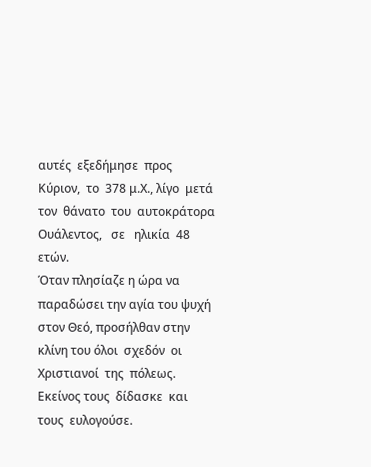αυτές  εξεδήμησε  προς  Κύριον,  το  378 μ.Χ., λίγο  μετά  τον  θάνατο  του  αυτοκράτορα  Ουάλεντος,   σε   ηλικία  48  ετών.
Όταν πλησίαζε η ώρα να παραδώσει την αγία του ψυχή  στον Θεό, προσήλθαν στην κλίνη του όλοι  σχεδόν  οι  Χριστιανοί  της  πόλεως. Εκείνος τους  δίδασκε  και  τους  ευλογούσε.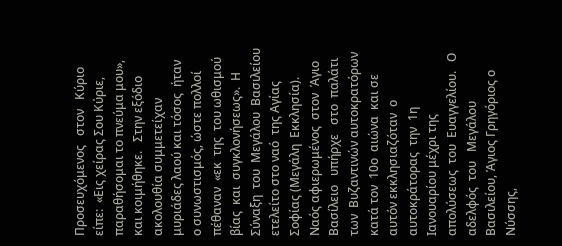Προσευχόμενος   στον   Κύριο είπε:  «Εις χείρας Σου Κύριε, παραθήσομαι το πνεύμα μου», και κοιμήθηκε.   Στην εξόδιο ακολουθία συμμετείχαν μυριάδες λαού και τόσος  ήταν   ο συνωστισμός, ώστε πολλοί  πέθαναν  «εκ  της  του ωθισμού  βίας  και  συγκλονήσεως».  Η   Σύναξη  του  Μεγάλου  Βασιλείου  ετελείτο στο ναό  της Αγίας Σοφίας (Μεγάλη  Εκκλησία). Ναός αφιερωμένος  στον  Άγιο  Βασίλειο   υπήρχε   στο  παλάτι  των  Βυζαντινών αυτοκρατόρων κατά τον  10ο  αιώνα  και σε αυτόν εκκλησιαζόταν  ο   αυτοκράτορας  την  1η Ιανουαρίου μέχρι της απολύσεως  του  Ευαγγελίου.   Ο  αδελφός  του   Μεγάλου  Βασιλείου, Άγιος Γρηγόριος ο Νύσσης,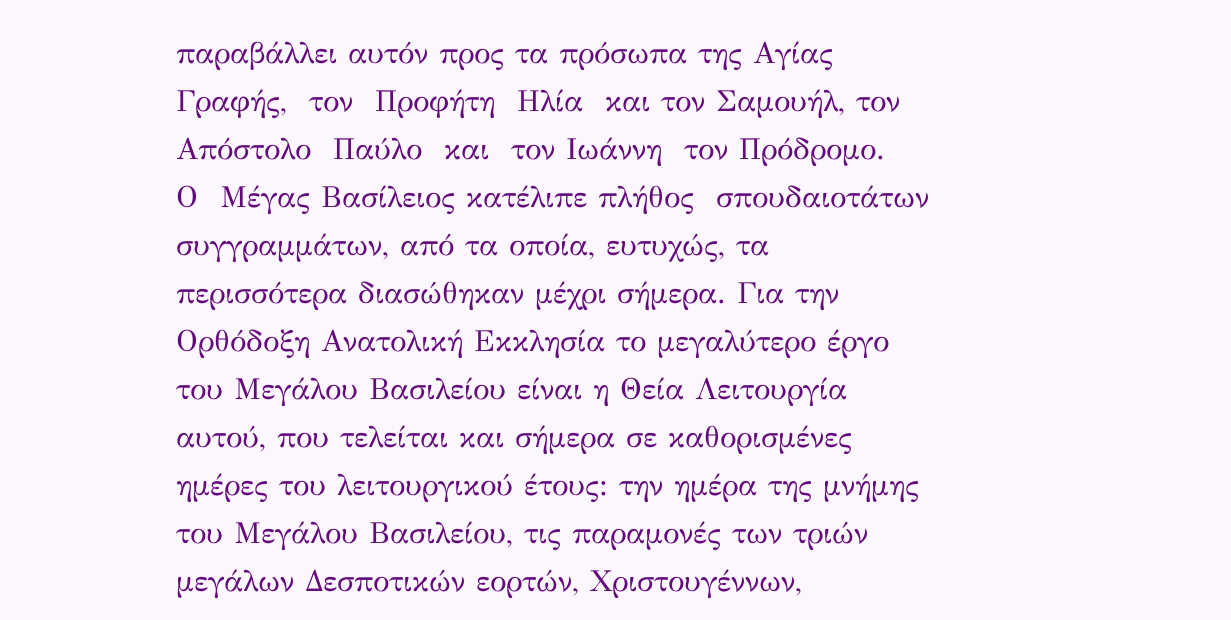παραβάλλει αυτόν προς τα πρόσωπα της Αγίας Γραφής,  τον  Προφήτη  Ηλία  και τον Σαμουήλ, τον  Απόστολο  Παύλο  και  τον Ιωάννη  τον Πρόδρομο.
Ο  Μέγας Βασίλειος κατέλιπε πλήθος  σπουδαιοτάτων  συγγραμμάτων, από τα οποία, ευτυχώς, τα περισσότερα διασώθηκαν μέχρι σήμερα. Για την Ορθόδοξη Ανατολική Εκκλησία το μεγαλύτερο έργο του Μεγάλου Βασιλείου είναι η Θεία Λειτουργία αυτού, που τελείται και σήμερα σε καθορισμένες ημέρες του λειτουργικού έτους: την ημέρα της μνήμης του Μεγάλου Βασιλείου, τις παραμονές των τριών μεγάλων Δεσποτικών εορτών, Χριστουγέννων,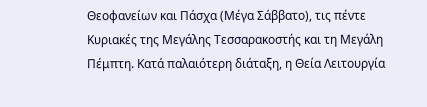Θεοφανείων και Πάσχα (Μέγα Σάββατο), τις πέντε Κυριακές της Μεγάλης Τεσσαρακοστής και τη Μεγάλη Πέμπτη. Κατά παλαιότερη διάταξη, η Θεία Λειτουργία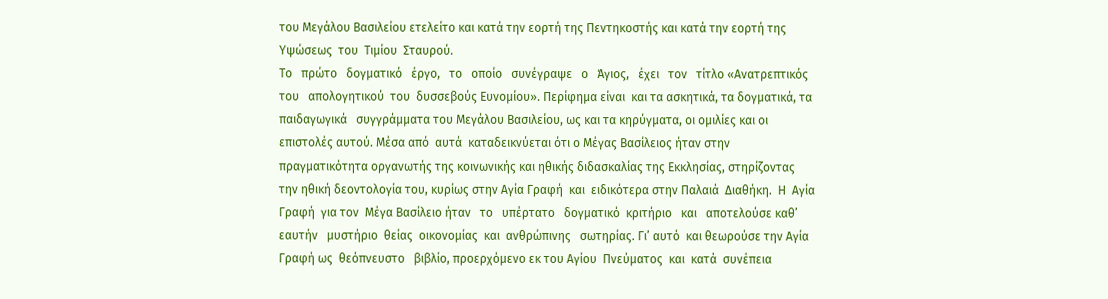του Μεγάλου Βασιλείου ετελείτο και κατά την εορτή της Πεντηκοστής και κατά την εορτή της Υψώσεως  του  Τιμίου  Σταυρού.
Το   πρώτο   δογματικό   έργο,   το   οποίο   συνέγραψε   ο   Άγιος,   έχει   τον   τίτλο «Ανατρεπτικός   του   απολογητικού  του  δυσσεβούς Ευνομίου». Περίφημα είναι  και τα ασκητικά, τα δογματικά, τα   παιδαγωγικά   συγγράμματα του Μεγάλου Βασιλείου, ως και τα κηρύγματα, οι ομιλίες και οι επιστολές αυτού. Μέσα από  αυτά  καταδεικνύεται ότι ο Μέγας Βασίλειος ήταν στην πραγματικότητα οργανωτής της κοινωνικής και ηθικής διδασκαλίας της Εκκλησίας, στηρίζοντας την ηθική δεοντολογία του, κυρίως στην Αγία Γραφή  και  ειδικότερα στην Παλαιά  Διαθήκη.  Η  Αγία  Γραφή  για τον  Μέγα Βασίλειο ήταν   το   υπέρτατο   δογματικό  κριτήριο   και   αποτελούσε καθ’  εαυτήν   μυστήριο  θείας  οικονομίας  και  ανθρώπινης   σωτηρίας. Γι’ αυτό  και θεωρούσε την Αγία Γραφή ως  θεόπνευστο   βιβλίο, προερχόμενο εκ του Αγίου  Πνεύματος  και  κατά  συνέπεια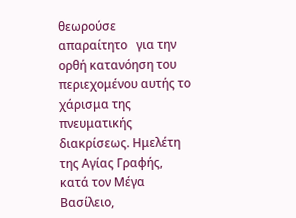θεωρούσε  απαραίτητο   για την  ορθή κατανόηση του περιεχομένου αυτής το χάρισμα της πνευματικής διακρίσεως. Ημελέτη της Αγίας Γραφής, κατά τον Μέγα Βασίλειο,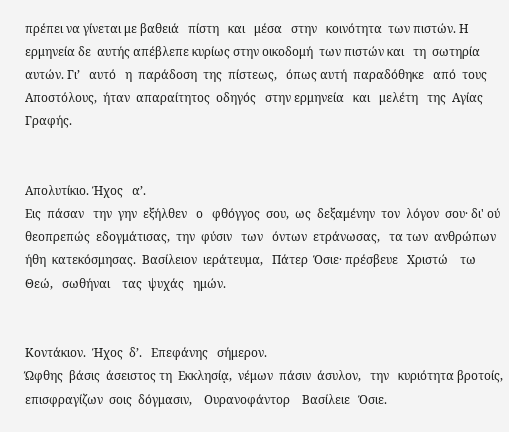πρέπει να γίνεται με βαθειά   πίστη   και   μέσα   στην   κοινότητα  των πιστών. Η ερμηνεία δε  αυτής απέβλεπε κυρίως στην οικοδομή  των πιστών και   τη  σωτηρία  αυτών. Γι’   αυτό   η  παράδοση  της  πίστεως,   όπως αυτή  παραδόθηκε   από  τους  Αποστόλους,  ήταν  απαραίτητος  οδηγός   στην ερμηνεία   και   μελέτη   της  Αγίας  Γραφής.


Απολυτίκιο. Ήχος   α’.
Εις  πάσαν   την  γην  εξήλθεν   ο   φθόγγος  σου,  ως  δεξαμένην  τον  λόγον  σου· δι' ού   θεοπρεπώς  εδογμάτισας,  την  φύσιν   των   όντων  ετράνωσας,   τα των  ανθρώπων   ήθη  κατεκόσμησας.  Βασίλειον  ιεράτευμα,   Πάτερ  Όσιε· πρέσβευε   Χριστώ    τω   Θεώ,   σωθήναι    τας  ψυχάς   ημών.


Κοντάκιον.  Ήχος  δ’.   Επεφάνης   σήμερον.
Ώφθης  βάσις  άσειστος τη  Εκκλησίᾳ,  νέμων  πάσιν  άσυλον,   την   κυριότητα βροτοίς,  επισφραγίζων  σοις  δόγμασιν,    Ουρανοφάντορ    Βασίλειε   Όσιε.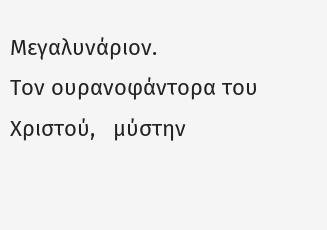Μεγαλυνάριον.
Τον ουρανοφάντορα του  Χριστού,   μύστην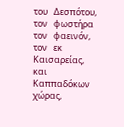του   Δεσπότου,  τον   φωστήρα  τον   φαεινόν,   τον   εκ   Καισαρείας,   και   Καππαδόκων   χώρας,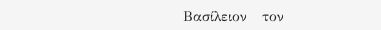Βασίλειον   τον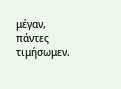μέγαν,   πάντες   τιμήσωμεν.